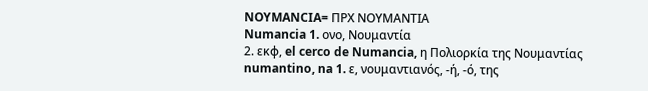NOYMANCIA= ΠΡΧ ΝΟΥΜΑΝΤΙΑ
Numancia 1. ονο, Νουμαντία
2. εκφ, el cerco de Numancia, η Πολιορκία της Νουμαντίας
numantino, na 1. ε, νουμαντιανός, -ή, -ό, της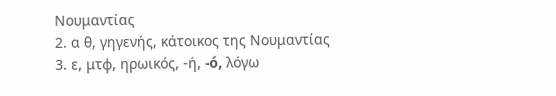Νουμαντίας
2. α θ, γηγενής, κάτοικος της Νουμαντίας
3. ε, μτφ, ηρωικός, -ή, -ó, λόγω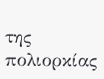της πολιορκίας